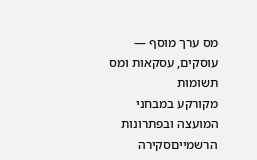מס ערך מוסף — עוסקים, עסקאות ומס תשומות
מקורקע במבחני המועצה ובפתרונות הרשמייםסקירה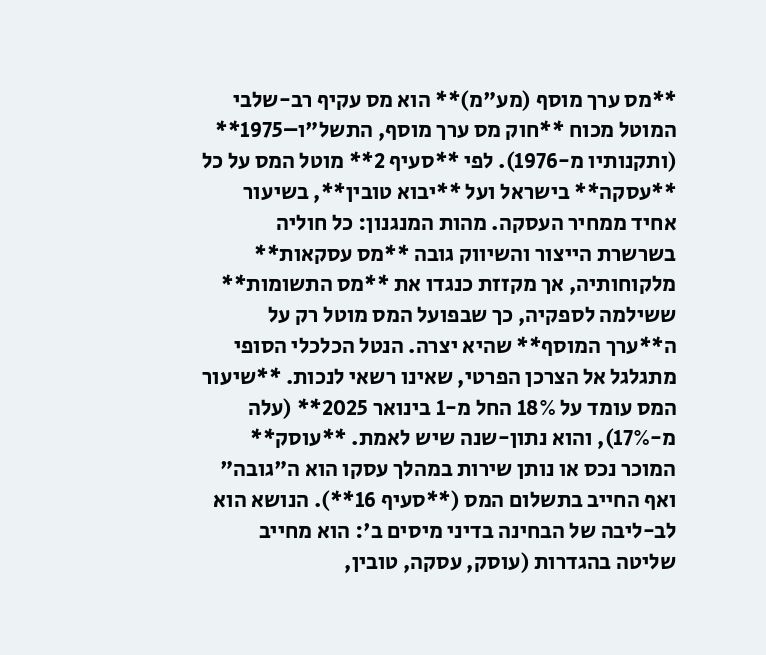**מס ערך מוסף (מע"מ)** הוא מס עקיף רב-שלבי המוטל מכוח **חוק מס ערך מוסף, התשל"ו–1975** (ותקנותיו מ-1976). לפי **סעיף 2** מוטל המס על כל **עסקה** בישראל ועל **יבוא טובין**, בשיעור אחיד ממחיר העסקה. מהות המנגנון: כל חוליה בשרשרת הייצור והשיווק גובה **מס עסקאות** מלקוחותיה, אך מקזזת כנגדו את **מס התשומות** ששילמה לספקיה, כך שבפועל המס מוטל רק על ה**ערך המוסף** שהיא יצרה. הנטל הכלכלי הסופי מתגלגל אל הצרכן הפרטי, שאינו רשאי לנכות. **שיעור המס עומד על 18% החל מ-1 בינואר 2025** (עלה מ-17%), והוא נתון-שנה שיש לאמת. **עוסק** המוכר נכס או נותן שירות במהלך עסקו הוא ה"גובה" ואף החייב בתשלום המס (**סעיף 16**). הנושא הוא לב-ליבה של הבחינה בדיני מיסים ב': הוא מחייב שליטה בהגדרות (עוסק, עסקה, טובין,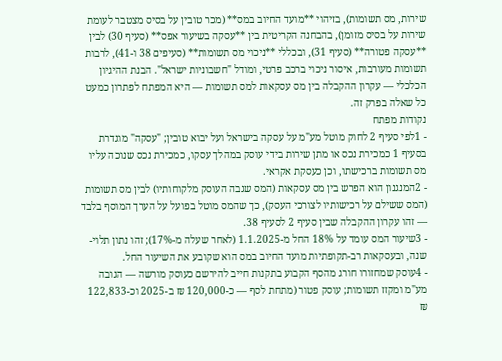שירות, מס תשומות), בזיהוי **מועד החיוב במס** (מכר טובין על בסיס מצטבר לעומת שירות על בסיס מזומן), בהבחנה הקריטית בין **עסקה בשיעור אפס** (סעיף 30) לבין **עסקה פטורה** (סעיף 31), ובכללי **ניכוי מס תשומות** (סעיפים 38 ו-41), לרבות תשומות מעורבות, איסור ניכוי ברכב פרטי, ומודל "חשבוניות ישראל". הבנת ההיגיון הכלכלי — עקרון ההקבלה בין מס עסקאות למס תשומות — היא המפתח לפתרון כמעט כל שאלה בפרק זה.
נקודות מפתח
- 1לפי סעיף 2 לחוק מוטל מע"מ על עסקה בישראל ועל יבוא טובין; "עסקה" מוגדרת בסעיף 1 כמכירת נכס או מתן שירות בידי עוסק במהלך עסקו, כמכירת נכס שנוכה עליו מס תשומות ברכישתו, וכן כעסקת אקראי.
- 2המנגנון הוא הפרש בין מס עסקאות (המס שגבה העוסק מלקוחותיו) לבין מס תשומות (המס ששילם על רכישותיו לצורכי העסק), כך שהמס מוטל בפועל על הערך המוסף בלבד — זהו עקרון ההקבלה שבין סעיף 2 לסעיף 38.
- 3שיעור המס עומד על 18% החל מ-1.1.2025 (לאחר שעלה מ-17%); זהו נתון תלוי-שנה, ובעסקאות רב-תקופתיות מועד החיוב במס הוא שקובע את השיעור החל.
- 4עוסק שמחזורו חורג מהסף הקבוע בתקנות חייב להירשם כעוסק מורשה — הגובה מע"מ ומקזז תשומות; עוסק פטור (מתחת לסף — כ-120,000 ₪ ב-2025 וכ-122,833 ₪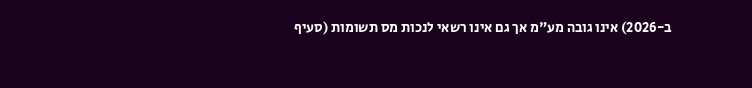ב-2026) אינו גובה מע"מ אך גם אינו רשאי לנכות מס תשומות (סעיף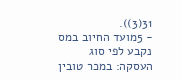31(3)).
- 5מועד החיוב במס נקבע לפי סוג העסקה: במכר טובין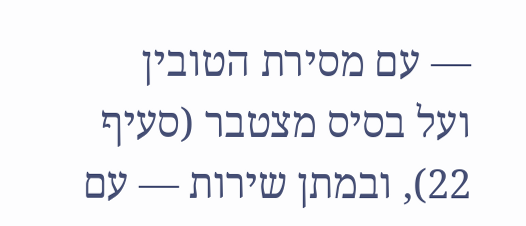— עם מסירת הטובין ועל בסיס מצטבר (סעיף 22), ובמתן שירות — עם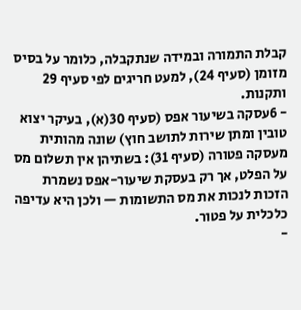קבלת התמורה ובמידה שנתקבלה, כלומר על בסיס מזומן (סעיף 24), למעט חריגים לפי סעיף 29 ותקנות.
- 6עסקה בשיעור אפס (סעיף 30(א), בעיקר יצוא טובין ומתן שירות לתושב חוץ) שונה מהותית מעסקה פטורה (סעיף 31): בשתיהן אין תשלום מס על הפלט, אך רק בעסקת שיעור-אפס נשמרת הזכות לנכות את מס התשומות — ולכן היא עדיפה כלכלית על פטור.
-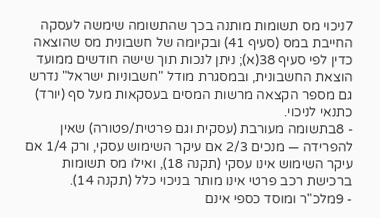7ניכוי מס תשומות מותנה בכך שהתשומה שימשה לעסקה החייבת במס (סעיף 41) ובקיומה של חשבונית מס שהוצאה כדין לפי סעיף 38(א); ניתן לנכות תוך שישה חודשים ממועד הוצאת החשבונית, ובמסגרת מודל "חשבוניות ישראל" נדרש גם מספר הקצאה מרשות המסים בעסקאות מעל סף (יורד) כתנאי לניכוי.
- 8בתשומה מעורבת (עסקית וגם פרטית/פטורה) שאין להפרידה — מנכים 2/3 אם עיקר השימוש עסקי, ורק 1/4 אם עיקר השימוש אינו עסקי (תקנה 18), ואילו מס תשומות ברכישת רכב פרטי אינו מותר בניכוי כלל (תקנה 14).
- 9מלכ"ר ומוסד כספי אינם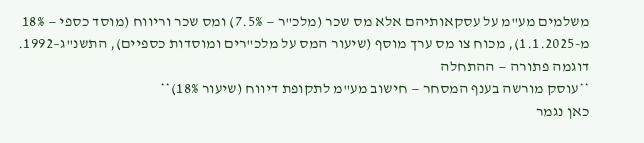משלמים מע"מ על עסקאותיהם אלא מס שכר (מלכ"ר — 7.5%) ומס שכר וריווח (מוסד כספי — 18% מ-1.1.2025), מכוח צו מס ערך מוסף (שיעור המס על מלכ"רים ומוסדות כספיים), התשנ"ג–1992.
דוגמה פתורה — ההתחלה
**עוסק מורשה בענף המסחר — חישוב מע"מ לתקופת דיווח (שיעור 18%)**
כאן נגמר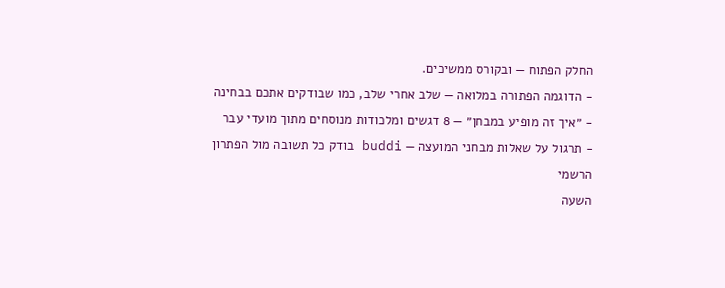החלק הפתוח — ובקורס ממשיכים.
- הדוגמה הפתורה במלואה — שלב אחרי שלב, כמו שבודקים אתכם בבחינה
- ״איך זה מופיע במבחן״ — 8 דגשים ומלכודות מנוסחים מתוך מועדי עבר
- תרגול על שאלות מבחני המועצה — buddi בודק כל תשובה מול הפתרון הרשמי
השעה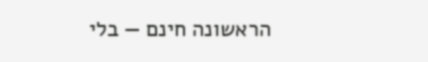הראשונה חינם — בלי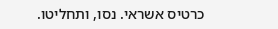כרטיס אשראי. נסו, ותחליטו.